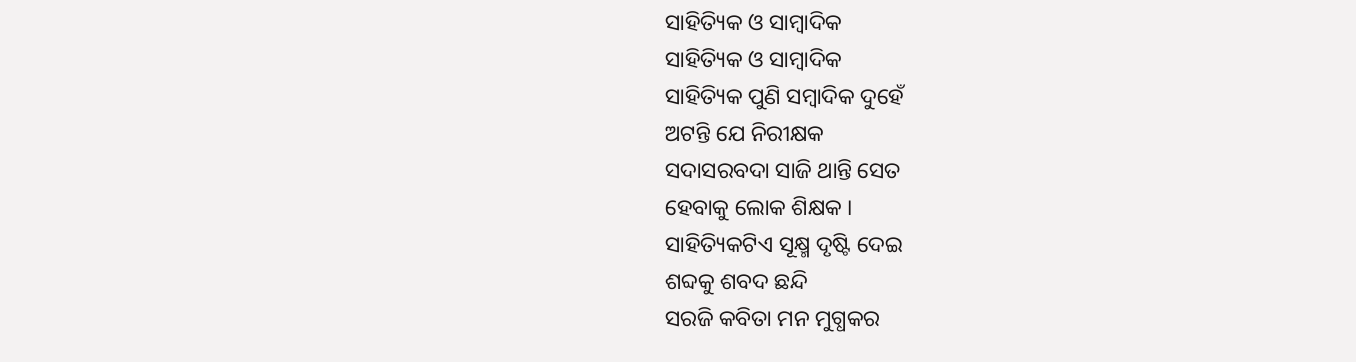ସାହିତ୍ୟିକ ଓ ସାମ୍ବାଦିକ
ସାହିତ୍ୟିକ ଓ ସାମ୍ବାଦିକ
ସାହିତ୍ୟିକ ପୁଣି ସମ୍ବାଦିକ ଦୁହେଁ
ଅଟନ୍ତି ଯେ ନିରୀକ୍ଷକ
ସଦାସରବଦା ସାଜି ଥାନ୍ତି ସେତ
ହେବାକୁ ଲୋକ ଶିକ୍ଷକ ।
ସାହିତ୍ୟିକଟିଏ ସୂକ୍ଷ୍ମ ଦୃଷ୍ଟି ଦେଇ
ଶବ୍ଦକୁ ଶବଦ ଛନ୍ଦି
ସରଜି କବିତା ମନ ମୁଗ୍ଧକର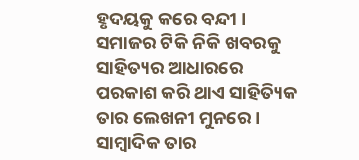ହୃଦୟକୁ କରେ ବନ୍ଦୀ ।
ସମାଜର ଟିକି ନିକି ଖବରକୁ
ସାହିତ୍ୟର ଆଧାରରେ
ପରକାଶ କରି ଥାଏ ସାହିତ୍ୟିକ
ତାର ଲେଖନୀ ମୁନରେ ।
ସାମ୍ବାଦିକ ତାର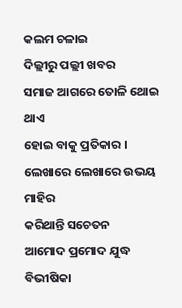କଲମ ଚଳାଇ
ଦିଲ୍ଲୀରୁ ପଲ୍ଲୀ ଖବର
ସମାଜ ଆଗରେ ତୋଳି ଥୋଇ ଥାଏ
ହୋଇ ବାକୁ ପ୍ରତିକାର ।
ଲେଖାରେ ଲେଖାରେ ଉଭୟ ମାହିର
କରିଥାନ୍ତି ସଚେତନ
ଆମୋଦ ପ୍ରମୋଦ ଯୁଦ୍ଧ ବିଭୀଷିକା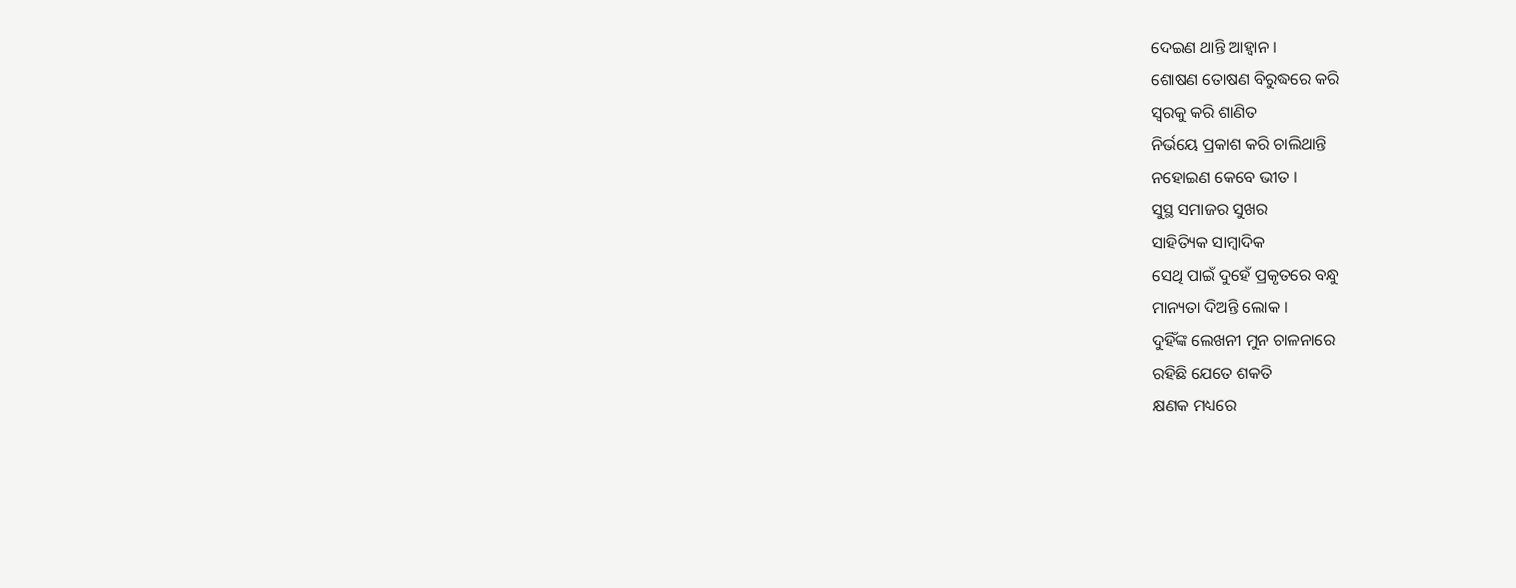ଦେଇଣ ଥାନ୍ତି ଆହ୍ବାନ ।
ଶୋଷଣ ତୋଷଣ ବିରୁଦ୍ଧରେ କରି
ସ୍ବରକୁ କରି ଶାଣିତ
ନିର୍ଭୟେ ପ୍ରକାଶ କରି ଚାଲିଥାନ୍ତି
ନହୋଇଣ କେବେ ଭୀତ ।
ସୁସ୍ଥ ସମାଜର ସୁଖର
ସାହିତ୍ୟିକ ସାମ୍ବାଦିକ
ସେଥି ପାଇଁ ଦୁହେଁ ପ୍ରକୃତରେ ବନ୍ଧୁ
ମାନ୍ୟତା ଦିଅନ୍ତି ଲୋକ ।
ଦୁହିଁଙ୍କ ଲେଖନୀ ମୁନ ଚାଳନାରେ
ରହିଛି ଯେତେ ଶକତି
କ୍ଷଣକ ମଧ୍ୟରେ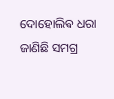ଦୋହୋଲିଵ ଧରା
ଜାଣିଛି ସମଗ୍ର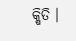କ୍ଷିତି ।